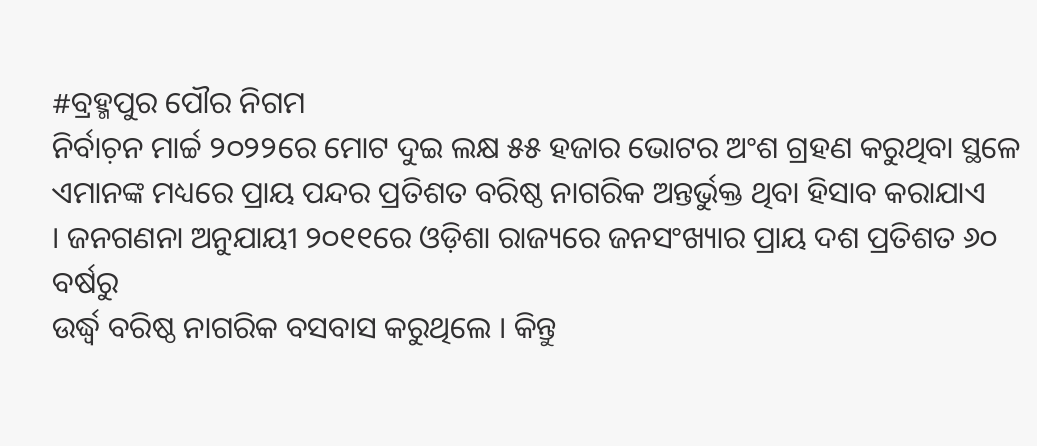#ବ୍ରହ୍ମପୁର ପୌର ନିଗମ
ନିର୍ବାଚ଼ନ ମାର୍ଚ୍ଚ ୨୦୨୨ରେ ମୋଟ ଦୁଇ ଲକ୍ଷ ୫୫ ହଜାର ଭୋଟର ଅଂଶ ଗ୍ରହଣ କରୁଥିବା ସ୍ଥଳେ
ଏମାନଙ୍କ ମଧ୍ୟରେ ପ୍ରାୟ ପନ୍ଦର ପ୍ରତିଶତ ବରିଷ୍ଠ ନାଗରିକ ଅନ୍ତର୍ଭୁକ୍ତ ଥିବା ହିସାବ କରାଯାଏ
। ଜନଗଣନା ଅନୁଯାୟୀ ୨୦୧୧ରେ ଓଡ଼ିଶା ରାଜ୍ୟରେ ଜନସଂଖ୍ୟାର ପ୍ରାୟ ଦଶ ପ୍ରତିଶତ ୬୦ ବର୍ଷରୁ
ଉର୍ଦ୍ଧ୍ୱ ବରିଷ୍ଠ ନାଗରିକ ବସବାସ କରୁଥିଲେ । କିନ୍ତୁ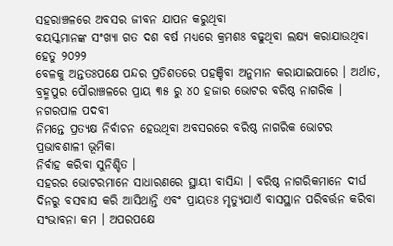ସହରାଞ୍ଚଳରେ ଅବସର ଜୀବନ ଯାପନ କରୁଥିବା
ବୟସ୍କମାନଙ୍କ ସଂଖ୍ୟା ଗତ ଦଶ ବର୍ଷ ମଧ୍ୟରେ କ୍ରମଶଃ ବଢୁଥିବା ଲକ୍ଷ୍ୟ କରାଯାଉଥିବା ହେତୁ ୨୦୨୨
ବେଳକୁ ଅନ୍ତତଃପକ୍ଷେ ପନ୍ଦର ପ୍ରତିଶତରେ ପହଞ୍ଚିବା ଅନୁମାନ କରାଯାଇପାରେ । ଅର୍ଥାତ,
ବ୍ରହ୍ମପୁର ପୌରାଞ୍ଚଳରେ ପ୍ରାୟ ୩୫ ରୁ ୪୦ ହଜାର ଭୋଟର ବରିଷ୍ଠ ନାଗରିକ । ନଗରପାଳ ପଦବୀ
ନିମନ୍ତେ ପ୍ରତ୍ୟକ୍ଷ ନିର୍ବାଚନ ହେଉଥିବା ଅବସରରେ ବରିଷ୍ଠ ନାଗରିକ ଭୋଟର ପ୍ରଭାବଶାଳୀ ଭୂମିକା
ନିର୍ବାହ କରିବା ସୁନିଶ୍ଚିତ ।
ସହରର ଭୋଟରମାନେ ସାଧାରଣରେ ସ୍ଥାୟୀ ବାସିନ୍ଦା । ବରିଷ୍ଠ ନାଗରିକମାନେ ଦୀର୍ଘ ଦିନରୁ ବସବାସ କରି ଆସିଥାନ୍ତି ଏବଂ ପ୍ରାୟତଃ ମୃତ୍ୟୁଯାଏଁ ବାସସ୍ଥାନ ପରିବର୍ତ୍ତନ କରିବା ସଂଭାବନା କମ । ଅପରପକ୍ଷେ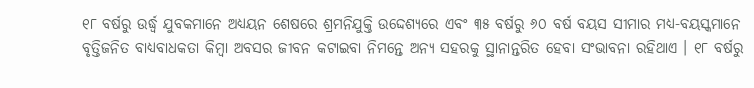୧୮ ବର୍ଷରୁ ଉର୍ଦ୍ଧ୍ୱ ଯୁବକମାନେ ଅଧ୍ୟୟନ ଶେଷରେ ଶ୍ରମନିଯୁକ୍ତି ଉଦ୍ଦେଶ୍ୟରେ ଏବଂ ୩୫ ବର୍ଷରୁ ୬୦ ବର୍ଷ ବୟସ ସୀମାର ମଧ୍ୟ-ବୟସ୍କମାନେ ବୃତ୍ତିଜନିତ ବାଧ୍ୟବାଧକତା କିମ୍ୱା ଅବସର ଜୀବନ କଟାଇବା ନିମନ୍ତେ ଅନ୍ୟ ସହରକୁ ସ୍ଥାନାନ୍ତରିତ ହେବା ସଂଭାବନା ରହିଥାଏ । ୧୮ ବର୍ଷରୁ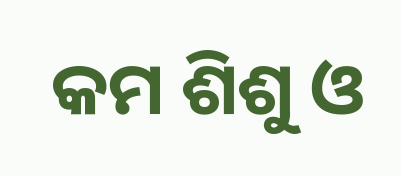କମ ଶିଶୁ ଓ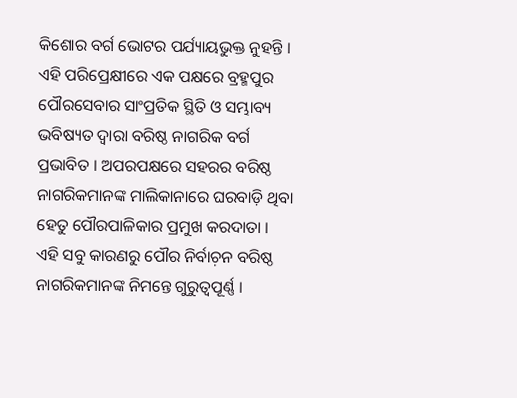କିଶୋର ବର୍ଗ ଭୋଟର ପର୍ଯ୍ୟାୟଭୁକ୍ତ ନୁହନ୍ତି । ଏହି ପରିପ୍ରେକ୍ଷୀରେ ଏକ ପକ୍ଷରେ ବ୍ରହ୍ମପୁର ପୌରସେବାର ସାଂପ୍ରତିକ ସ୍ଥିତି ଓ ସମ୍ଭାବ୍ୟ ଭବିଷ୍ୟତ ଦ୍ୱାରା ବରିଷ୍ଠ ନାଗରିକ ବର୍ଗ ପ୍ରଭାବିତ । ଅପରପକ୍ଷରେ ସହରର ବରିଷ୍ଠ ନାଗରିକମାନଙ୍କ ମାଲିକାନାରେ ଘରବାଡ଼ି ଥିବା ହେତୁ ପୌରପାଳିକାର ପ୍ରମୁଖ କରଦାତା । ଏହି ସବୁ କାରଣରୁ ପୌର ନିର୍ବାଚ଼ନ ବରିଷ୍ଠ ନାଗରିକମାନଙ୍କ ନିମନ୍ତେ ଗୁରୁତ୍ୱପୂର୍ଣ୍ଣ ।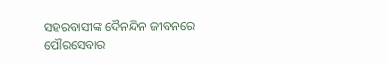ସହରବାସୀଙ୍କ ଦୈନନ୍ଦିନ ଜୀବନରେ ପୌରସେବାର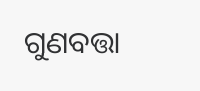ଗୁଣବତ୍ତା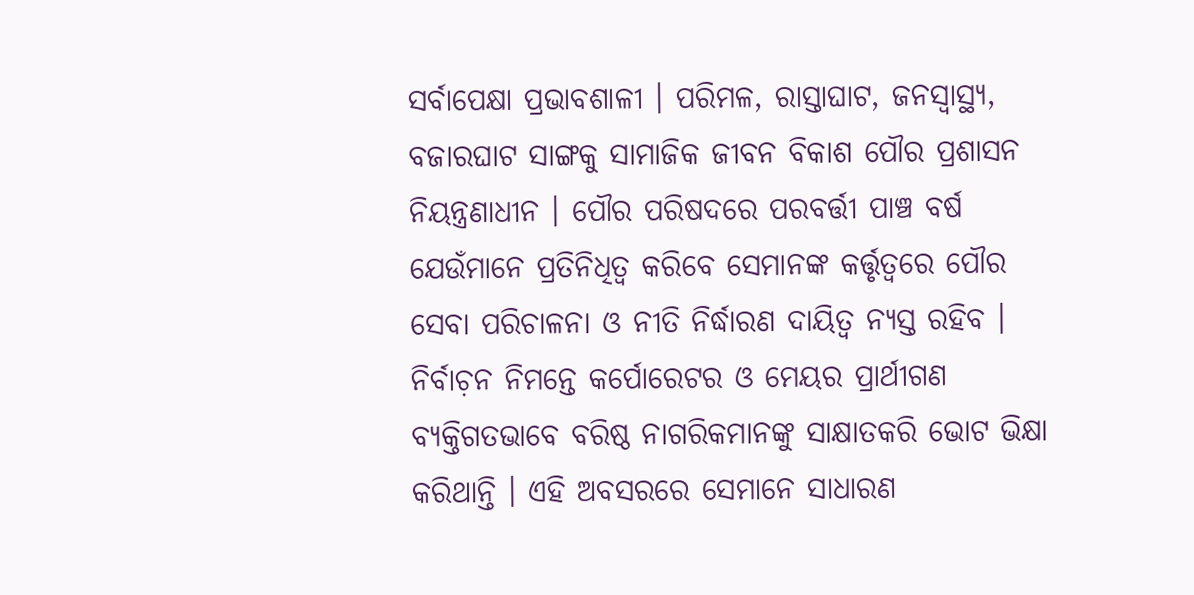ସର୍ବାପେକ୍ଷା ପ୍ରଭାବଶାଳୀ । ପରିମଳ, ରାସ୍ତାଘାଟ, ଜନସ୍ୱାସ୍ଥ୍ୟ, ବଜାରଘାଟ ସାଙ୍ଗକୁ ସାମାଜିକ ଜୀବନ ବିକାଶ ପୌର ପ୍ରଶାସନ ନିୟନ୍ତ୍ରଣାଧୀନ । ପୌର ପରିଷଦରେ ପରବର୍ତ୍ତୀ ପାଞ୍ଚ ବର୍ଷ ଯେଉଁମାନେ ପ୍ରତିନିଧିତ୍ୱ କରିବେ ସେମାନଙ୍କ କର୍ତ୍ତୃତ୍ୱରେ ପୌର ସେବା ପରିଚାଳନା ଓ ନୀତି ନିର୍ଦ୍ଧାରଣ ଦାୟିତ୍ୱ ନ୍ୟସ୍ତ ରହିବ । ନିର୍ବାଚ଼ନ ନିମନ୍ତେ କର୍ପୋରେଟର ଓ ମେୟର ପ୍ରାର୍ଥୀଗଣ ବ୍ୟକ୍ତିଗତଭାବେ ବରିଷ୍ଠ ନାଗରିକମାନଙ୍କୁ ସାକ୍ଷାତକରି ଭୋଟ ଭିକ୍ଷା କରିଥାନ୍ତି । ଏହି ଅବସରରେ ସେମାନେ ସାଧାରଣ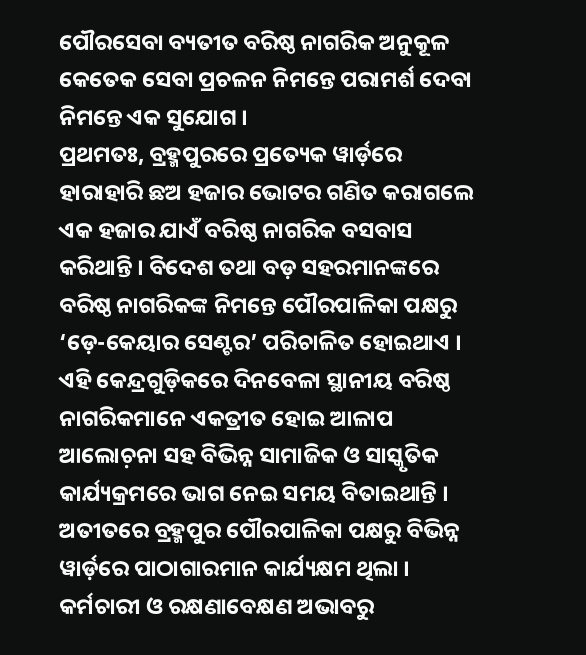ପୌରସେବା ବ୍ୟତୀତ ବରିଷ୍ଠ ନାଗରିକ ଅନୁକୂଳ କେତେକ ସେବା ପ୍ରଚଳନ ନିମନ୍ତେ ପରାମର୍ଶ ଦେବା ନିମନ୍ତେ ଏକ ସୁଯୋଗ ।
ପ୍ରଥମତଃ, ବ୍ରହ୍ମପୁରରେ ପ୍ରତ୍ୟେକ ୱାର୍ଡ଼ରେ ହାରାହାରି ଛଅ ହଜାର ଭୋଟର ଗଣିତ କରାଗଲେ ଏକ ହଜାର ଯାଏଁ ବରିଷ୍ଠ ନାଗରିକ ବସବାସ କରିଥାନ୍ତି । ବିଦେଶ ତଥା ବଡ଼ ସହରମାନଙ୍କରେ ବରିଷ୍ଠ ନାଗରିକଙ୍କ ନିମନ୍ତେ ପୌରପାଳିକା ପକ୍ଷରୁ ‘ଡ଼େ-କେୟାର ସେଣ୍ଟର’ ପରିଚାଳିତ ହୋଇଥାଏ । ଏହି କେନ୍ଦ୍ରଗୁଡ଼ିକରେ ଦିନବେଳା ସ୍ଥାନୀୟ ବରିଷ୍ଠ ନାଗରିକମାନେ ଏକତ୍ରୀତ ହୋଇ ଆଳାପ ଆଲୋଚ଼ନା ସହ ବିଭିନ୍ନ ସାମାଜିକ ଓ ସାସ୍କୃତିକ କାର୍ଯ୍ୟକ୍ରମରେ ଭାଗ ନେଇ ସମୟ ବିତାଇଥାନ୍ତି । ଅତୀତରେ ବ୍ରହ୍ମପୁର ପୌରପାଳିକା ପକ୍ଷରୁ ବିଭିନ୍ନ ୱାର୍ଡ଼ରେ ପାଠାଗାରମାନ କାର୍ଯ୍ୟକ୍ଷମ ଥିଲା । କର୍ମଚାରୀ ଓ ରକ୍ଷଣାବେକ୍ଷଣ ଅଭାବରୁ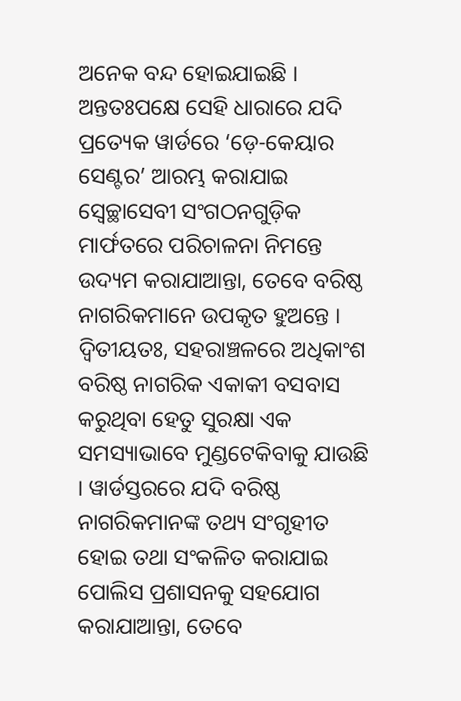ଅନେକ ବନ୍ଦ ହୋଇଯାଇଛି । ଅନ୍ତତଃପକ୍ଷେ ସେହି ଧାରାରେ ଯଦି ପ୍ରତ୍ୟେକ ୱାର୍ଡରେ ‘ଡ଼େ-କେୟାର ସେଣ୍ଟର’ ଆରମ୍ଭ କରାଯାଇ ସ୍ୱେଚ୍ଛାସେବୀ ସଂଗଠନଗୁଡ଼ିକ ମାର୍ଫତରେ ପରିଚାଳନା ନିମନ୍ତେ ଉଦ୍ୟମ କରାଯାଆନ୍ତା, ତେବେ ବରିଷ୍ଠ ନାଗରିକମାନେ ଉପକୃତ ହୁଅନ୍ତେ ।
ଦ୍ୱିତୀୟତଃ, ସହରାଞ୍ଚଳରେ ଅଧିକାଂଶ ବରିଷ୍ଠ ନାଗରିକ ଏକାକୀ ବସବାସ କରୁଥିବା ହେତୁ ସୁରକ୍ଷା ଏକ ସମସ୍ୟାଭାବେ ମୁଣ୍ଡଟେକିବାକୁ ଯାଉଛି । ୱାର୍ଡସ୍ତରରେ ଯଦି ବରିଷ୍ଠ ନାଗରିକମାନଙ୍କ ତଥ୍ୟ ସଂଗୃହୀତ ହୋଇ ତଥା ସଂକଳିତ କରାଯାଇ ପୋଲିସ ପ୍ରଶାସନକୁ ସହଯୋଗ କରାଯାଆନ୍ତା, ତେବେ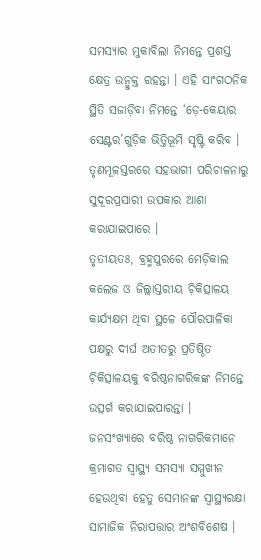ସମସ୍ୟାର ମୁକାବିଲା ନିମନ୍ତେ ପ୍ରଶସ୍ତ କ୍ଷେତ୍ର ଉନ୍ମୁକ୍ତ ରହନ୍ତା । ଏହି ସାଂଗଠନିକ ସ୍ଥିତି ସଜାଡ଼ିବା ନିମନ୍ତେ ‘ଡ଼େ-କେୟାର ସେଣ୍ଟର’ଗୁଡ଼ିକ ଭିତ୍ତିଭୂମି ସୃଷ୍ଟି କରିବ । ତୃଣମୂଳସ୍ତରରେ ସହଭାଗୀ ପରିଚାଳନାରୁ ସୁଦୂରପ୍ରସାରୀ ଉପକାର ଆଶା କରାଯାଇପାରେ ।
ତୃତୀୟତଃ, ବ୍ରହ୍ମପୁରରେ ମେଡ଼ିକାଲ କଲେଜ ଓ ଜିଲ୍ଲାସ୍ତରୀୟ ଚ଼ିକିତ୍ସାଳୟ କାର୍ଯ୍ୟକ୍ଷମ ଥିବା ସ୍ଥଳେ ପୌରପାଳିକା ପକ୍ଷରୁ ଦୀର୍ଘ ଅତୀତରୁ ପ୍ରତିଷ୍ଠିତ ଚ଼ିକିତ୍ସାଳୟକୁ ବରିଷ୍ଠନାଗରିକଙ୍କ ନିମନ୍ତେ ଉତ୍ସର୍ଗ କରାଯାଇପାରନ୍ତା । ଜନସଂଖ୍ୟାରେ ବରିଷ୍ଠ ନାଗରିକମାନେ କ୍ରମାଗତ ସ୍ୱାସ୍ଥ୍ୟ ସମସ୍ୟା ସମ୍ମୁଖୀନ ହେଉଥିବା ହେତୁ ସେମାନଙ୍କ ସ୍ୱାସ୍ଥ୍ୟରକ୍ଷା ସାମାଜିକ ନିରାପତ୍ତାର ଅଂଶବିଶେଷ ।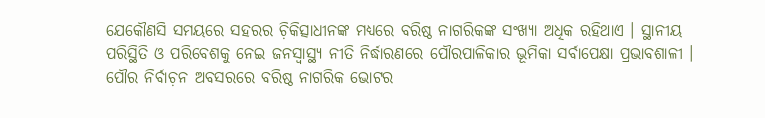ଯେକୌଣସି ସମୟରେ ସହରର ଚ଼ିକିତ୍ସାଧୀନଙ୍କ ମଧ୍ୟରେ ବରିଷ୍ଠ ନାଗରିକଙ୍କ ସଂଖ୍ୟା ଅଧିକ ରହିଥାଏ । ସ୍ଥାନୀୟ ପରିସ୍ଥିତି ଓ ପରିବେଶକୁ ନେଇ ଜନସ୍ୱାସ୍ଥ୍ୟ ନୀତି ନିର୍ଦ୍ଧାରଣରେ ପୌରପାଳିକାର ଭୂମିକା ସର୍ବାପେକ୍ଷା ପ୍ରଭାବଶାଳୀ ।
ପୌର ନିର୍ବାଚ଼ନ ଅବସରରେ ବରିଷ୍ଠ ନାଗରିକ ଭୋଟର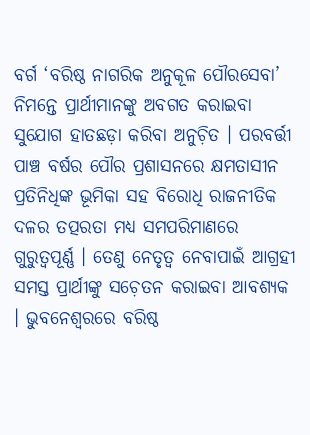ବର୍ଗ ‘ବରିଷ୍ଠ ନାଗରିକ ଅନୁକୂଳ ପୌରସେବା’ ନିମନ୍ତେ ପ୍ରାର୍ଥୀମାନଙ୍କୁ ଅବଗତ କରାଇବା ସୁଯୋଗ ହାତଛଡ଼ା କରିବା ଅନୁଚ଼ିତ । ପରବର୍ତ୍ତୀ ପାଞ୍ଚ ବର୍ଷର ପୌର ପ୍ରଶାସନରେ କ୍ଷମତାସୀନ ପ୍ରତିନିଧିଙ୍କ ଭୂମିକା ସହ ବିରୋଧି ରାଜନୀତିକ ଦଳର ତତ୍ପରତା ମଧ୍ୟ ସମପରିମାଣରେ ଗୁରୁତ୍ୱପୂର୍ଣ୍ଣ । ତେଣୁ ନେତୃତ୍ୱ ନେବାପାଇଁ ଆଗ୍ରହୀ ସମସ୍ତ ପ୍ରାର୍ଥୀଙ୍କୁ ସଚ଼େତନ କରାଇବା ଆବଶ୍ୟକ । ଭୁବନେଶ୍ୱରରେ ବରିଷ୍ଠ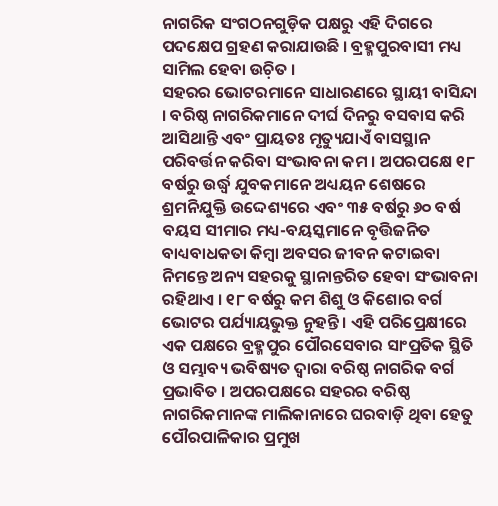ନାଗରିକ ସଂଗଠନଗୁଡ଼ିକ ପକ୍ଷରୁ ଏହି ଦିଗରେ ପଦକ୍ଷେପ ଗ୍ରହଣ କରାଯାଉଛି । ବ୍ରହ୍ମପୁରବାସୀ ମଧ୍ୟ ସାମିଲ ହେବା ଉଚ଼ିତ ।
ସହରର ଭୋଟରମାନେ ସାଧାରଣରେ ସ୍ଥାୟୀ ବାସିନ୍ଦା । ବରିଷ୍ଠ ନାଗରିକମାନେ ଦୀର୍ଘ ଦିନରୁ ବସବାସ କରି ଆସିଥାନ୍ତି ଏବଂ ପ୍ରାୟତଃ ମୃତ୍ୟୁଯାଏଁ ବାସସ୍ଥାନ ପରିବର୍ତ୍ତନ କରିବା ସଂଭାବନା କମ । ଅପରପକ୍ଷେ ୧୮ ବର୍ଷରୁ ଉର୍ଦ୍ଧ୍ୱ ଯୁବକମାନେ ଅଧ୍ୟୟନ ଶେଷରେ ଶ୍ରମନିଯୁକ୍ତି ଉଦ୍ଦେଶ୍ୟରେ ଏବଂ ୩୫ ବର୍ଷରୁ ୬୦ ବର୍ଷ ବୟସ ସୀମାର ମଧ୍ୟ-ବୟସ୍କମାନେ ବୃତ୍ତିଜନିତ ବାଧ୍ୟବାଧକତା କିମ୍ୱା ଅବସର ଜୀବନ କଟାଇବା ନିମନ୍ତେ ଅନ୍ୟ ସହରକୁ ସ୍ଥାନାନ୍ତରିତ ହେବା ସଂଭାବନା ରହିଥାଏ । ୧୮ ବର୍ଷରୁ କମ ଶିଶୁ ଓ କିଶୋର ବର୍ଗ ଭୋଟର ପର୍ଯ୍ୟାୟଭୁକ୍ତ ନୁହନ୍ତି । ଏହି ପରିପ୍ରେକ୍ଷୀରେ ଏକ ପକ୍ଷରେ ବ୍ରହ୍ମପୁର ପୌରସେବାର ସାଂପ୍ରତିକ ସ୍ଥିତି ଓ ସମ୍ଭାବ୍ୟ ଭବିଷ୍ୟତ ଦ୍ୱାରା ବରିଷ୍ଠ ନାଗରିକ ବର୍ଗ ପ୍ରଭାବିତ । ଅପରପକ୍ଷରେ ସହରର ବରିଷ୍ଠ ନାଗରିକମାନଙ୍କ ମାଲିକାନାରେ ଘରବାଡ଼ି ଥିବା ହେତୁ ପୌରପାଳିକାର ପ୍ରମୁଖ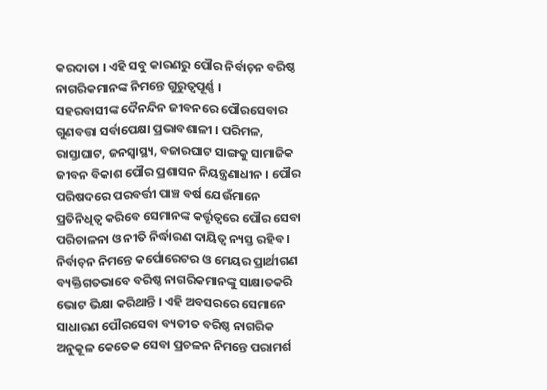କରଦାତା । ଏହି ସବୁ କାରଣରୁ ପୌର ନିର୍ବାଚ଼ନ ବରିଷ୍ଠ ନାଗରିକମାନଙ୍କ ନିମନ୍ତେ ଗୁରୁତ୍ୱପୂର୍ଣ୍ଣ ।
ସହରବାସୀଙ୍କ ଦୈନନ୍ଦିନ ଜୀବନରେ ପୌରସେବାର ଗୁଣବତ୍ତା ସର୍ବାପେକ୍ଷା ପ୍ରଭାବଶାଳୀ । ପରିମଳ, ରାସ୍ତାଘାଟ, ଜନସ୍ୱାସ୍ଥ୍ୟ, ବଜାରଘାଟ ସାଙ୍ଗକୁ ସାମାଜିକ ଜୀବନ ବିକାଶ ପୌର ପ୍ରଶାସନ ନିୟନ୍ତ୍ରଣାଧୀନ । ପୌର ପରିଷଦରେ ପରବର୍ତ୍ତୀ ପାଞ୍ଚ ବର୍ଷ ଯେଉଁମାନେ ପ୍ରତିନିଧିତ୍ୱ କରିବେ ସେମାନଙ୍କ କର୍ତ୍ତୃତ୍ୱରେ ପୌର ସେବା ପରିଚାଳନା ଓ ନୀତି ନିର୍ଦ୍ଧାରଣ ଦାୟିତ୍ୱ ନ୍ୟସ୍ତ ରହିବ । ନିର୍ବାଚ଼ନ ନିମନ୍ତେ କର୍ପୋରେଟର ଓ ମେୟର ପ୍ରାର୍ଥୀଗଣ ବ୍ୟକ୍ତିଗତଭାବେ ବରିଷ୍ଠ ନାଗରିକମାନଙ୍କୁ ସାକ୍ଷାତକରି ଭୋଟ ଭିକ୍ଷା କରିଥାନ୍ତି । ଏହି ଅବସରରେ ସେମାନେ ସାଧାରଣ ପୌରସେବା ବ୍ୟତୀତ ବରିଷ୍ଠ ନାଗରିକ ଅନୁକୂଳ କେତେକ ସେବା ପ୍ରଚଳନ ନିମନ୍ତେ ପରାମର୍ଶ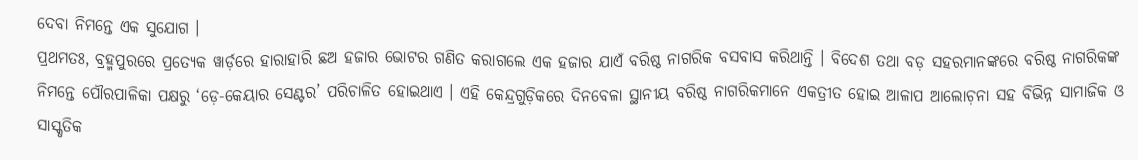ଦେବା ନିମନ୍ତେ ଏକ ସୁଯୋଗ ।
ପ୍ରଥମତଃ, ବ୍ରହ୍ମପୁରରେ ପ୍ରତ୍ୟେକ ୱାର୍ଡ଼ରେ ହାରାହାରି ଛଅ ହଜାର ଭୋଟର ଗଣିତ କରାଗଲେ ଏକ ହଜାର ଯାଏଁ ବରିଷ୍ଠ ନାଗରିକ ବସବାସ କରିଥାନ୍ତି । ବିଦେଶ ତଥା ବଡ଼ ସହରମାନଙ୍କରେ ବରିଷ୍ଠ ନାଗରିକଙ୍କ ନିମନ୍ତେ ପୌରପାଳିକା ପକ୍ଷରୁ ‘ଡ଼େ-କେୟାର ସେଣ୍ଟର’ ପରିଚାଳିତ ହୋଇଥାଏ । ଏହି କେନ୍ଦ୍ରଗୁଡ଼ିକରେ ଦିନବେଳା ସ୍ଥାନୀୟ ବରିଷ୍ଠ ନାଗରିକମାନେ ଏକତ୍ରୀତ ହୋଇ ଆଳାପ ଆଲୋଚ଼ନା ସହ ବିଭିନ୍ନ ସାମାଜିକ ଓ ସାସ୍କୃତିକ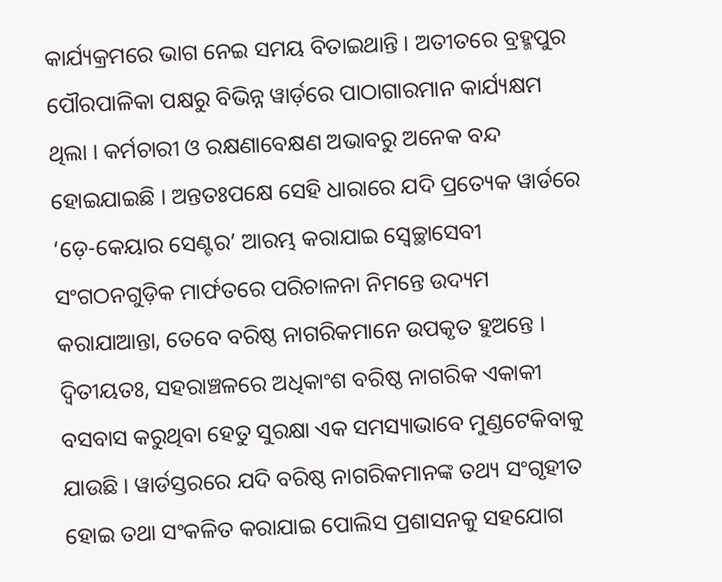କାର୍ଯ୍ୟକ୍ରମରେ ଭାଗ ନେଇ ସମୟ ବିତାଇଥାନ୍ତି । ଅତୀତରେ ବ୍ରହ୍ମପୁର ପୌରପାଳିକା ପକ୍ଷରୁ ବିଭିନ୍ନ ୱାର୍ଡ଼ରେ ପାଠାଗାରମାନ କାର୍ଯ୍ୟକ୍ଷମ ଥିଲା । କର୍ମଚାରୀ ଓ ରକ୍ଷଣାବେକ୍ଷଣ ଅଭାବରୁ ଅନେକ ବନ୍ଦ ହୋଇଯାଇଛି । ଅନ୍ତତଃପକ୍ଷେ ସେହି ଧାରାରେ ଯଦି ପ୍ରତ୍ୟେକ ୱାର୍ଡରେ ‘ଡ଼େ-କେୟାର ସେଣ୍ଟର’ ଆରମ୍ଭ କରାଯାଇ ସ୍ୱେଚ୍ଛାସେବୀ ସଂଗଠନଗୁଡ଼ିକ ମାର୍ଫତରେ ପରିଚାଳନା ନିମନ୍ତେ ଉଦ୍ୟମ କରାଯାଆନ୍ତା, ତେବେ ବରିଷ୍ଠ ନାଗରିକମାନେ ଉପକୃତ ହୁଅନ୍ତେ ।
ଦ୍ୱିତୀୟତଃ, ସହରାଞ୍ଚଳରେ ଅଧିକାଂଶ ବରିଷ୍ଠ ନାଗରିକ ଏକାକୀ ବସବାସ କରୁଥିବା ହେତୁ ସୁରକ୍ଷା ଏକ ସମସ୍ୟାଭାବେ ମୁଣ୍ଡଟେକିବାକୁ ଯାଉଛି । ୱାର୍ଡସ୍ତରରେ ଯଦି ବରିଷ୍ଠ ନାଗରିକମାନଙ୍କ ତଥ୍ୟ ସଂଗୃହୀତ ହୋଇ ତଥା ସଂକଳିତ କରାଯାଇ ପୋଲିସ ପ୍ରଶାସନକୁ ସହଯୋଗ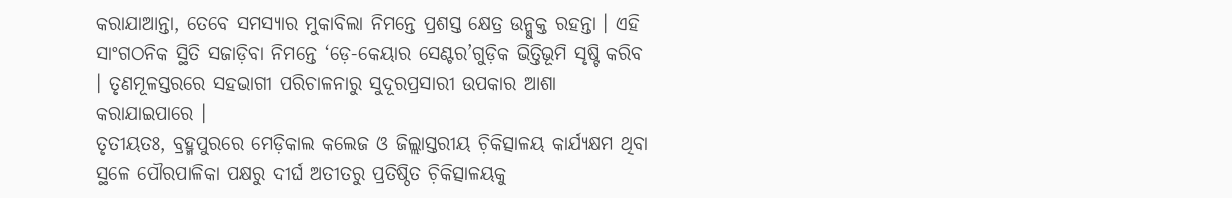କରାଯାଆନ୍ତା, ତେବେ ସମସ୍ୟାର ମୁକାବିଲା ନିମନ୍ତେ ପ୍ରଶସ୍ତ କ୍ଷେତ୍ର ଉନ୍ମୁକ୍ତ ରହନ୍ତା । ଏହି ସାଂଗଠନିକ ସ୍ଥିତି ସଜାଡ଼ିବା ନିମନ୍ତେ ‘ଡ଼େ-କେୟାର ସେଣ୍ଟର’ଗୁଡ଼ିକ ଭିତ୍ତିଭୂମି ସୃଷ୍ଟି କରିବ । ତୃଣମୂଳସ୍ତରରେ ସହଭାଗୀ ପରିଚାଳନାରୁ ସୁଦୂରପ୍ରସାରୀ ଉପକାର ଆଶା କରାଯାଇପାରେ ।
ତୃତୀୟତଃ, ବ୍ରହ୍ମପୁରରେ ମେଡ଼ିକାଲ କଲେଜ ଓ ଜିଲ୍ଲାସ୍ତରୀୟ ଚ଼ିକିତ୍ସାଳୟ କାର୍ଯ୍ୟକ୍ଷମ ଥିବା ସ୍ଥଳେ ପୌରପାଳିକା ପକ୍ଷରୁ ଦୀର୍ଘ ଅତୀତରୁ ପ୍ରତିଷ୍ଠିତ ଚ଼ିକିତ୍ସାଳୟକୁ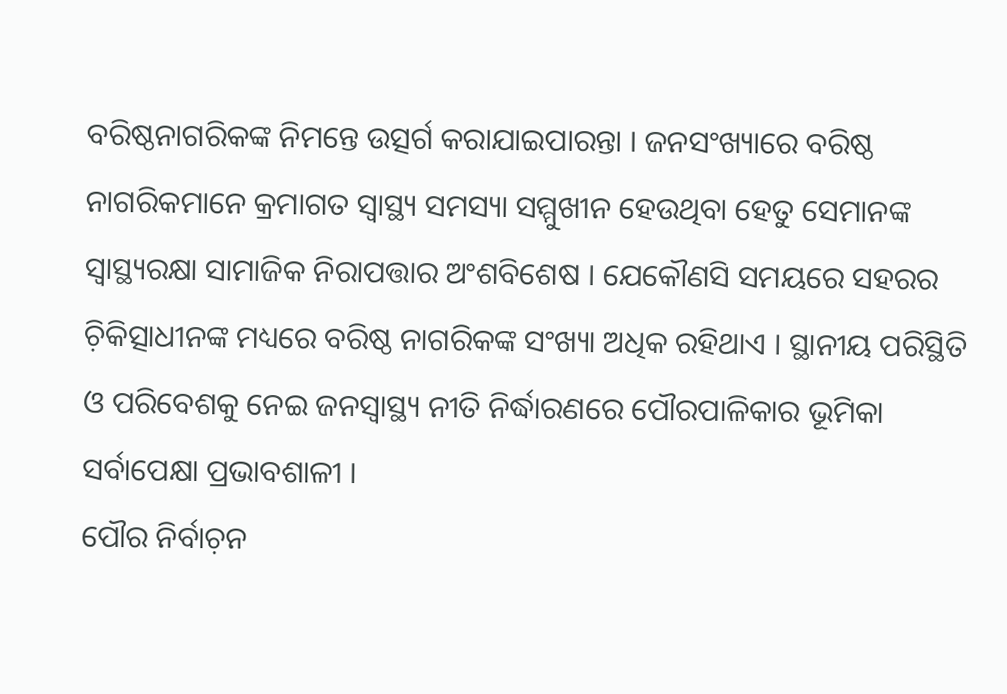ବରିଷ୍ଠନାଗରିକଙ୍କ ନିମନ୍ତେ ଉତ୍ସର୍ଗ କରାଯାଇପାରନ୍ତା । ଜନସଂଖ୍ୟାରେ ବରିଷ୍ଠ ନାଗରିକମାନେ କ୍ରମାଗତ ସ୍ୱାସ୍ଥ୍ୟ ସମସ୍ୟା ସମ୍ମୁଖୀନ ହେଉଥିବା ହେତୁ ସେମାନଙ୍କ ସ୍ୱାସ୍ଥ୍ୟରକ୍ଷା ସାମାଜିକ ନିରାପତ୍ତାର ଅଂଶବିଶେଷ । ଯେକୌଣସି ସମୟରେ ସହରର ଚ଼ିକିତ୍ସାଧୀନଙ୍କ ମଧ୍ୟରେ ବରିଷ୍ଠ ନାଗରିକଙ୍କ ସଂଖ୍ୟା ଅଧିକ ରହିଥାଏ । ସ୍ଥାନୀୟ ପରିସ୍ଥିତି ଓ ପରିବେଶକୁ ନେଇ ଜନସ୍ୱାସ୍ଥ୍ୟ ନୀତି ନିର୍ଦ୍ଧାରଣରେ ପୌରପାଳିକାର ଭୂମିକା ସର୍ବାପେକ୍ଷା ପ୍ରଭାବଶାଳୀ ।
ପୌର ନିର୍ବାଚ଼ନ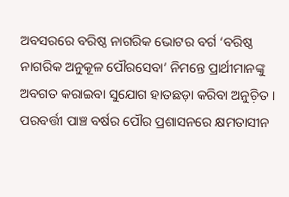ଅବସରରେ ବରିଷ୍ଠ ନାଗରିକ ଭୋଟର ବର୍ଗ ‘ବରିଷ୍ଠ ନାଗରିକ ଅନୁକୂଳ ପୌରସେବା’ ନିମନ୍ତେ ପ୍ରାର୍ଥୀମାନଙ୍କୁ ଅବଗତ କରାଇବା ସୁଯୋଗ ହାତଛଡ଼ା କରିବା ଅନୁଚ଼ିତ । ପରବର୍ତ୍ତୀ ପାଞ୍ଚ ବର୍ଷର ପୌର ପ୍ରଶାସନରେ କ୍ଷମତାସୀନ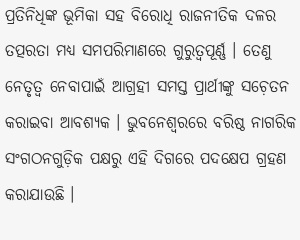ପ୍ରତିନିଧିଙ୍କ ଭୂମିକା ସହ ବିରୋଧି ରାଜନୀତିକ ଦଳର ତତ୍ପରତା ମଧ୍ୟ ସମପରିମାଣରେ ଗୁରୁତ୍ୱପୂର୍ଣ୍ଣ । ତେଣୁ ନେତୃତ୍ୱ ନେବାପାଇଁ ଆଗ୍ରହୀ ସମସ୍ତ ପ୍ରାର୍ଥୀଙ୍କୁ ସଚ଼େତନ କରାଇବା ଆବଶ୍ୟକ । ଭୁବନେଶ୍ୱରରେ ବରିଷ୍ଠ ନାଗରିକ ସଂଗଠନଗୁଡ଼ିକ ପକ୍ଷରୁ ଏହି ଦିଗରେ ପଦକ୍ଷେପ ଗ୍ରହଣ କରାଯାଉଛି ।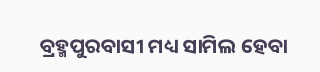ବ୍ରହ୍ମପୁରବାସୀ ମଧ୍ୟ ସାମିଲ ହେବା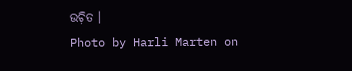ଉଚ଼ିତ ।
Photo by Harli Marten on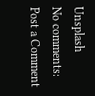Unsplash
No comments:
Post a Comment